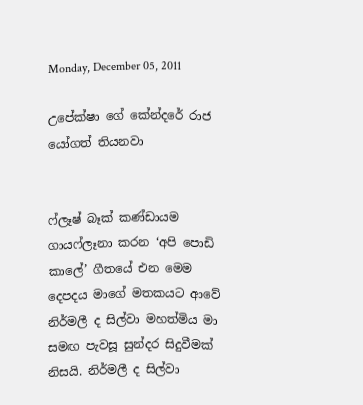Monday, December 05, 2011

උපේක්ෂා ගේ කේන්දරේ රාජ යෝගත් තියනවා


ෆ්ලෑෂ් බෑක් කණ්ඩායම ගායෆ්ලෑනා කරන ‘අපි පොඩි කාලේ’ ගීතයේ එන මෙම දෙපදය මාගේ මතකයට ආවේ නිර්මලී ද සිල්වා මහත්මිය මා සමඟ පැවසූ සුන්දර සිදුවීමක් නිසයි. නිර්මලී ද සිල්වා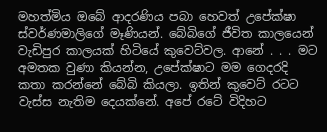මහත්මිය ඔබේ ආදරණිය පබා හෙවත් උපේක්ෂා ස්වර්ණමාලිගේ මෑණියන්. බේබිගේ ජීවිත කාලයෙන් වැඩිපුර කාලයක් හිටියේ කුවෙට්වල. ආනේ . . . මට අමතක වුණා කියන්න, උපේක්ෂාට මම ගෙදරදි කතා කරන්නේ බේබි කියලා. ඉතින් කුවෙට් රටට වැස්ස නැතිම දෙයක්නේ. අපේ රටේ විදිහට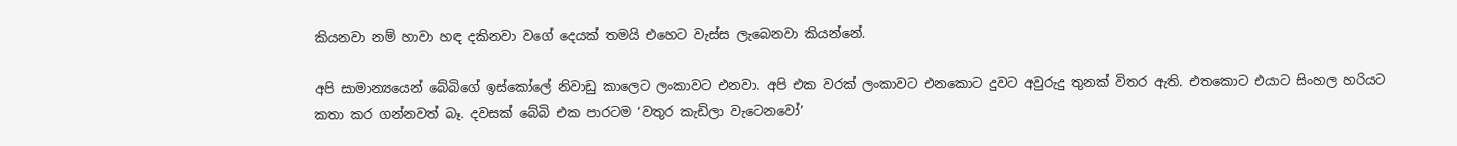කියනවා නම් හාවා හඳ දකිනවා වගේ දෙයක් තමයි එහෙට වැස්ස ලැබෙනවා කියන්නේ.

අපි සාමාන්‍යයෙන් බේබිගේ ඉස්කෝලේ නිවාඩු කාලෙට ලංකාවට එනවා. අපි එක වරක් ලංකාවට එනකොට දුවට අවුරුදු තුනක් විතර ඇති. එතකොට එයාට සිංහල හරියට කතා කර ගන්නවත් බෑ. දවසක් බේබි එක පාරටම ‘වතුර කැඩිලා වැටෙනවෝ’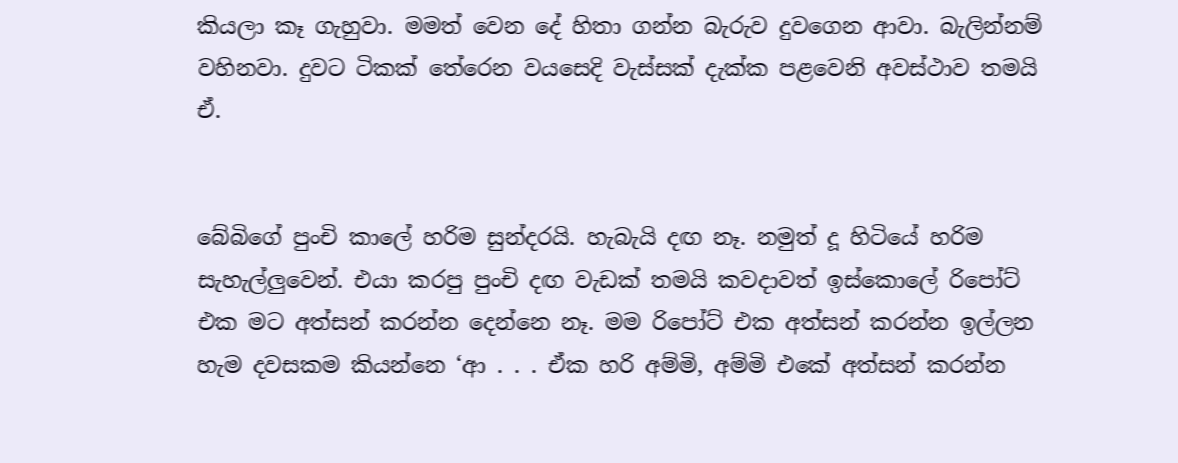කියලා කෑ ගැහුවා. මමත් වෙන දේ හිතා ගන්න බැරුව දුවගෙන ආවා. බැලින්නම් වහිනවා. දුවට ටිකක් තේරෙන වයසෙදි වැස්සක් දැක්ක පළවෙනි අවස්ථාව තමයි ඒ.


බේබිගේ පුංචි කාලේ හරිම සුන්දරයි. හැබැයි දඟ නෑ. නමුත් දූ හිටියේ හරිම සැහැල්ලුවෙන්. එයා කරපු පුංචි දඟ වැඩක් තමයි කවදාවත් ඉස්කොලේ රිපෝට් එක මට අත්සන් කරන්න දෙන්නෙ නෑ. මම රිපෝට් එක අත්සන් කරන්න ඉල්ලන හැම දවසකම කියන්නෙ ‘ආ . . . ඒක හරි අම්මි, අම්මි එකේ අත්සන් කරන්න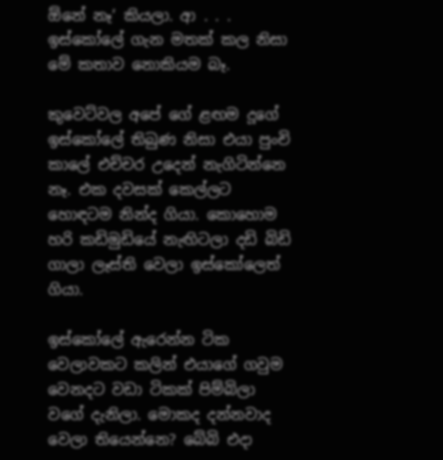ඕනේ නෑ’ කියලා. ආ . . . ඉස්කෝලේ ගැන මතක් කල නිසා මේ කතාව නොකියම බෑ.

කුවෙට්වල අපේ ගේ ළඟම දූගේ ඉස්කෝලේ තිබුණ නිසා එයා පුංචි කාලේ එච්චර උදෙන් නැගිටින්නෙ නෑ. එක දවසක් කෙල්ලට හොඳටම නින්ද ගියා. කොහොම හරි කඩිමුඩියේ නැඟිටලා දඩි බිඩි ගාලා ලෑස්ති වෙලා ඉස්කෝලෙත් ගියා.

ඉස්කෝලේ ඇරෙන්න ටික වෙලාවකට කලින් එයාගේ ගවුම වෙනදට වඩා ටිකක් පිම්බිලා වගේ දැනිලා. මොකද දන්නවාද වෙලා තියෙන්නෙ? බේබි එදා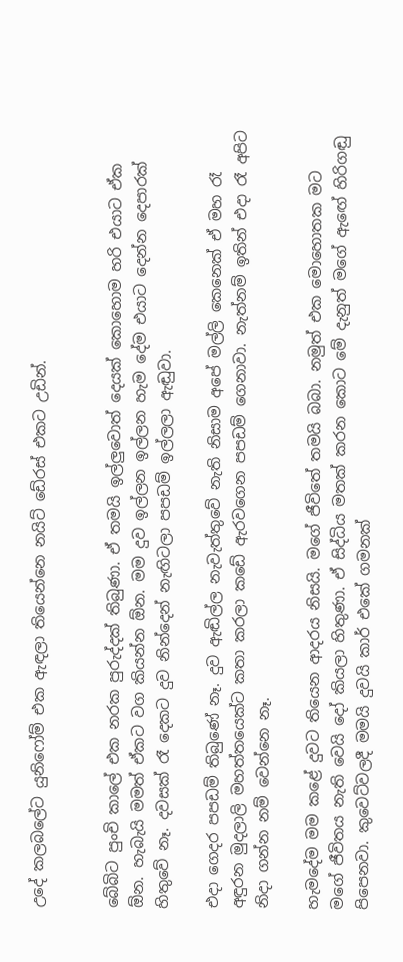උදේ කලබලේට යුනිෆෝම් එක ඇඳලා තියෙන්නෙ නයිට් ඩේ‍රස් එකට උඩින්.


බේබිට පුංචි කාලේ එක නරක පුරුද්දක් තිබුණා. ඒ තමයි ඉල්ලුවොත් දෙයක් කොහොම හරි එයාට ඒක ඕන. හැබැයි මමත් ඒකට වග කියන්න ඕන. මම දුව ඉල්ලන ඉල්ලන හැම දේම එයාට දෙන්න දෙපාරක් හිතුවේ නෑ. දවසක් රෑ දෙකට දුව නින්දෙන් නැඟිටලා පපඩම් ඉල්ලලා ඇඬුවා.

එදා ගෙදර පපඩම් තිබුණේ නෑ. දුව ඇඬිල්ල නැවැත්තුවේ නැති නිසාම අපේ මල්ලි කෙනෙක් ඒ මහ රෑ අඳුරන මුදලාලි මහත්තයෙක්ට කතා කරලා කඩේ ඇරවගෙන පපඩම් ගෙනාවා. නැත්නම් ඉතින් එදා රෑ අපිට නිදා ගන්න නම් වෙන්නෙ නෑ.

හැමදේම මම කළේ දුවට තියෙන ආදරය නිසයි. මගේ ජීවිතේ තමයි බබා. නමුත් එක මොහොතක මට මගේ ජීවිතය නැති වෙයි දෝ කියලා හිතුණා. ඒ සිද්ධිය මතක් කරන කොට මේ දැනුත් මගේ ඇඟේ හිරිගඬු පිපෙනවා. කුවෙට්වලදී මමයි දුවයි කාර් එකේ ගමනක්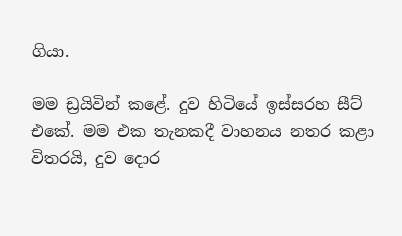ගියා.

මම ඩ්‍රයිවින් කළේ. දුව හිටියේ ඉස්සරහ සීට් එකේ. මම එක තැනකදී වාහනය නතර කළා විතරයි, දුව දොර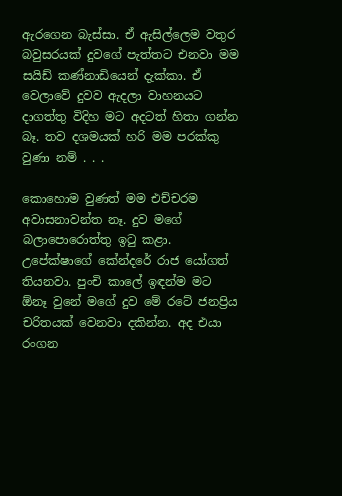ඇරගෙන බැස්සා. ඒ ඇසිල්ලෙම වතුර බවුසරයක් දුවගේ පැත්තට එනවා මම සයිඩ් කණ්නාඩියෙන් දැක්කා. ඒ වෙලාවේ දුවව ඇදලා වාහනයට දාගත්තු විදිහ මට අදටත් හිතා ගන්න බෑ. තව දශමයක් හරි මම පරක්කු වුණා නම් . . .

කොහොම වුණත් මම එච්චරම අවාසනාවන්ත නෑ. දුව මගේ බලාපොරොත්තු ඉටු කළා. උපේක්ෂාගේ කේන්දරේ රාජ යෝගත් තියනවා. පුංචි කාලේ ඉඳන්ම මට ඕනෑ වුනේ මගේ දුව මේ රටේ ජනප්‍රිය චරිතයක් වෙනවා දකින්න. අද එයා රංගන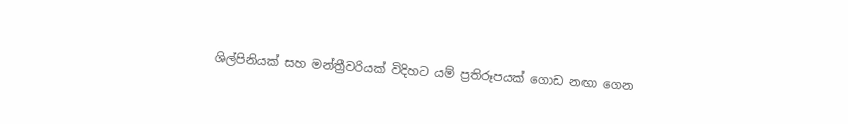ශිල්පිනියක් සහ මන්ත්‍රීවරියක් විදිහට යම් ප්‍රතිරූපයක් ගොඩ නඟා ගෙන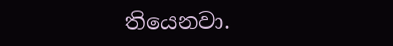තියෙනවා.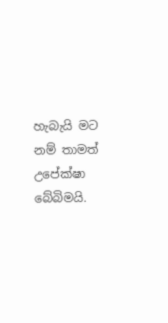හැබැයි මට නම් තාමත් උපේක්ෂා බේබිමයි.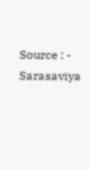Source : - Sarasaviya